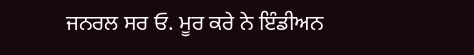ਜਨਰਲ ਸਰ ਓ. ਮੂਰ ਕਰੇ ਨੇ ਇੰਡੀਅਨ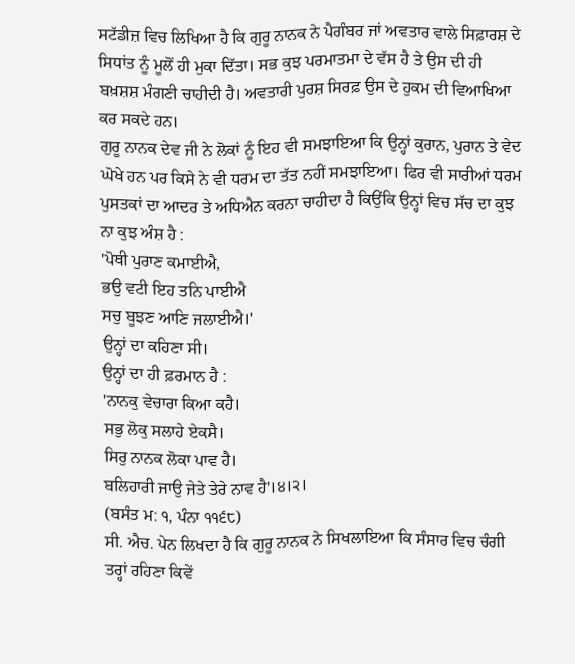ਸਟੱਡੀਜ਼ ਵਿਚ ਲਿਖਿਆ ਹੈ ਕਿ ਗੁਰੂ ਨਾਨਕ ਨੇ ਪੈਗੰਬਰ ਜਾਂ ਅਵਤਾਰ ਵਾਲੇ ਸਿਫ਼ਾਰਸ਼ ਦੇ ਸਿਧਾਂਤ ਨੂੰ ਮੂਲੋਂ ਹੀ ਮੁਕਾ ਦਿੱਤਾ। ਸਭ ਕੁਝ ਪਰਮਾਤਮਾ ਦੇ ਵੱਸ ਹੈ ਤੇ ਉਸ ਦੀ ਹੀ ਬਖ਼ਸ਼ਸ਼ ਮੰਗਣੀ ਚਾਹੀਦੀ ਹੈ। ਅਵਤਾਰੀ ਪੁਰਸ਼ ਸਿਰਫ਼ ਉਸ ਦੇ ਹੁਕਮ ਦੀ ਵਿਆਖਿਆ ਕਰ ਸਕਦੇ ਹਨ।
ਗੁਰੂ ਨਾਨਕ ਦੇਵ ਜੀ ਨੇ ਲੋਕਾਂ ਨੂੰ ਇਹ ਵੀ ਸਮਝਾਇਆ ਕਿ ਉਨ੍ਹਾਂ ਕੁਰਾਨ, ਪੁਰਾਨ ਤੇ ਵੇਦ ਘੋਖੇ ਹਨ ਪਰ ਕਿਸੇ ਨੇ ਵੀ ਧਰਮ ਦਾ ਤੱਤ ਨਹੀਂ ਸਮਝਾਇਆ। ਫਿਰ ਵੀ ਸਾਰੀਆਂ ਧਰਮ ਪੁਸਤਕਾਂ ਦਾ ਆਦਰ ਤੇ ਅਧਿਐਨ ਕਰਨਾ ਚਾਹੀਦਾ ਹੈ ਕਿਉਂਕਿ ਉਨ੍ਹਾਂ ਵਿਚ ਸੱਚ ਦਾ ਕੁਝ ਨਾ ਕੁਝ ਅੰਸ਼ ਹੈ :
'ਪੋਥੀ ਪੁਰਾਣ ਕਮਾਈਐ,
ਭਉ ਵਟੀ ਇਹ ਤਨਿ ਪਾਈਐ
ਸਚੁ ਬੂਝਣ ਆਣਿ ਜਲਾਈਐ।'
ਉਨ੍ਹਾਂ ਦਾ ਕਹਿਣਾ ਸੀ।
ਉਨ੍ਹਾਂ ਦਾ ਹੀ ਫ਼ਰਮਾਨ ਹੈ :
'ਨਾਨਕੁ ਵੇਚਾਰਾ ਕਿਆ ਕਹੈ।
ਸਭੁ ਲੋਕੁ ਸਲਾਹੇ ਏਕਸੈ।
ਸਿਰੁ ਨਾਨਕ ਲੋਕਾ ਪਾਵ ਹੈ।
ਬਲਿਹਾਰੀ ਜਾਉ ਜੇਤੇ ਤੇਰੇ ਨਾਵ ਹੈ'।੪।੨।
(ਬਸੰਤ ਮ: ੧, ਪੰਨਾ ੧੧੬੮)
ਸੀ. ਐਚ. ਪੇਨ ਲਿਖਦਾ ਹੈ ਕਿ ਗੁਰੂ ਨਾਨਕ ਨੇ ਸਿਖਲਾਇਆ ਕਿ ਸੰਸਾਰ ਵਿਚ ਚੰਗੀ ਤਰ੍ਹਾਂ ਰਹਿਣਾ ਕਿਵੇਂ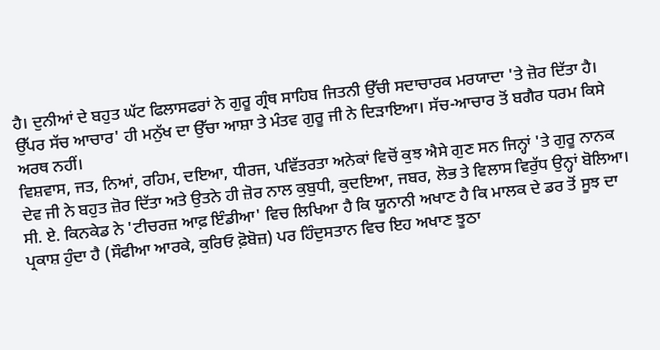ਹੈ। ਦੁਨੀਆਂ ਦੇ ਬਹੁਤ ਘੱਟ ਫਿਲਾਸਫਰਾਂ ਨੇ ਗੁਰੂ ਗ੍ਰੰਥ ਸਾਹਿਬ ਜਿਤਨੀ ਉੱਚੀ ਸਦਾਚਾਰਕ ਮਰਯਾਦਾ 'ਤੇ ਜ਼ੋਰ ਦਿੱਤਾ ਹੈ। ਉੱਪਰ ਸੱਚ ਆਚਾਰ' ਹੀ ਮਨੁੱਖ ਦਾ ਉੱਚਾ ਆਸ਼ਾ ਤੇ ਮੰਤਵ ਗੁਰੂ ਜੀ ਨੇ ਦਿੜਾਇਆ। ਸੱਚ-ਆਚਾਰ ਤੋਂ ਬਗੈਰ ਧਰਮ ਕਿਸੇ ਅਰਥ ਨਹੀਂ।
ਵਿਸ਼ਵਾਸ, ਜਤ, ਨਿਆਂ, ਰਹਿਮ, ਦਇਆ, ਧੀਰਜ, ਪਵਿੱਤਰਤਾ ਅਨੇਕਾਂ ਵਿਚੋਂ ਕੁਝ ਐਸੇ ਗੁਣ ਸਨ ਜਿਨ੍ਹਾਂ 'ਤੇ ਗੁਰੂ ਨਾਨਕ ਦੇਵ ਜੀ ਨੇ ਬਹੁਤ ਜ਼ੋਰ ਦਿੱਤਾ ਅਤੇ ਉਤਨੇ ਹੀ ਜ਼ੋਰ ਨਾਲ ਕੁਬੁਧੀ, ਕੁਦਇਆ, ਜਬਰ, ਲੋਭ ਤੇ ਵਿਲਾਸ ਵਿਰੁੱਧ ਉਨ੍ਹਾਂ ਬੋਲਿਆ।
ਸੀ. ਏ. ਕਿਨਕੇਡ ਨੇ 'ਟੀਚਰਜ਼ ਆਫ਼ ਇੰਡੀਆ' ਵਿਚ ਲਿਖਿਆ ਹੈ ਕਿ ਯੂਨਾਨੀ ਅਖਾਣ ਹੈ ਕਿ ਮਾਲਕ ਦੇ ਡਰ ਤੋਂ ਸੂਝ ਦਾ ਪ੍ਰਕਾਸ਼ ਹੁੰਦਾ ਹੈ (ਸੌਫੀਆ ਆਰਕੇ, ਕੁਰਿਓ ਫ਼ੋਬੋਜ਼) ਪਰ ਹਿੰਦੁਸਤਾਨ ਵਿਚ ਇਹ ਅਖਾਣ ਝੂਠਾ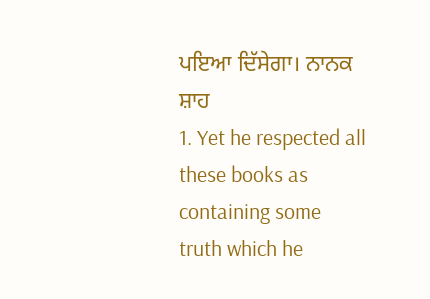ਪਇਆ ਦਿੱਸੇਗਾ। ਨਾਨਕ ਸ਼ਾਹ
1. Yet he respected all these books as containing some truth which he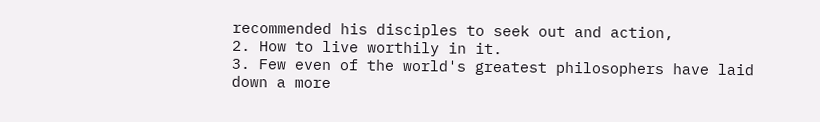recommended his disciples to seek out and action,
2. How to live worthily in it.
3. Few even of the world's greatest philosophers have laid down a more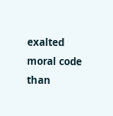exalted moral code than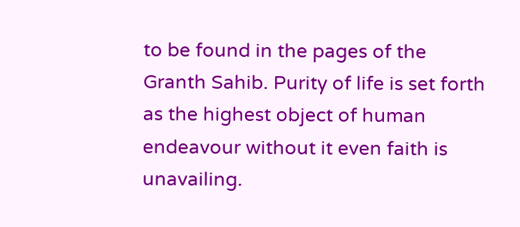to be found in the pages of the Granth Sahib. Purity of life is set forth as the highest object of human endeavour without it even faith is unavailing.